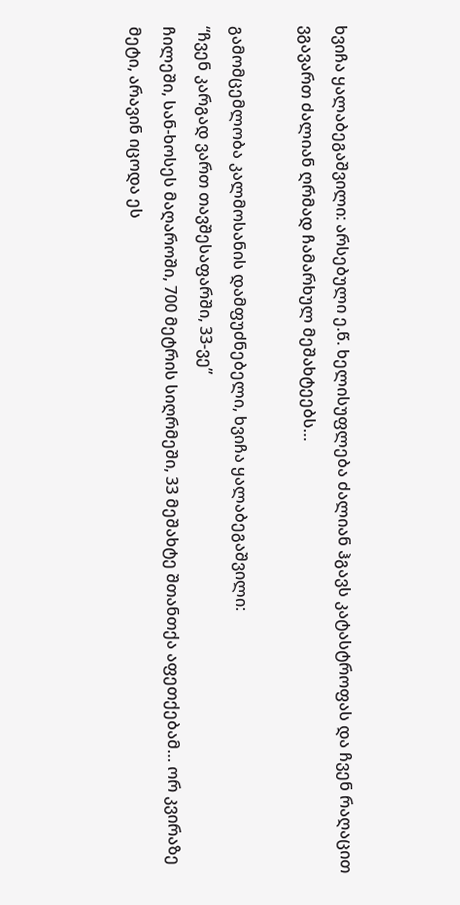ხვიჩა ყალაბეგაშვილი: არსებული ე.წ. ხელისუფლება ძალიან ჰგავს კატასტროფას და ჩვენ რაღაცით ვგავართ ძალიან ღრმად ჩამარხულ მეშახტეებს…

გამომცემლობა კალმოსანის დამფუძნებელი, ხვიჩა ყალაბეგაშვილი:
“ჩვენ კარგად ვართ თავშესაფარში, 33-ვე”
ჩილეში, სან-ხოსეს მაღაროში, 700 მეტრის სიღრმეში, 33 მეშახტე შთანთქა აფეთქებამ… ორ კვირაზე მეტი, არავინ იცოდა ეს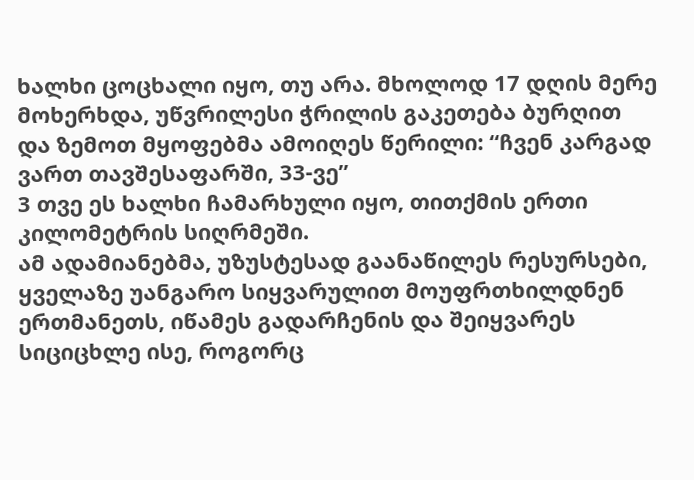ხალხი ცოცხალი იყო, თუ არა. მხოლოდ 17 დღის მერე მოხერხდა, უწვრილესი ჭრილის გაკეთება ბურღით და ზემოთ მყოფებმა ამოიღეს წერილი: “ჩვენ კარგად ვართ თავშესაფარში, 33-ვე”
3 თვე ეს ხალხი ჩამარხული იყო, თითქმის ერთი კილომეტრის სიღრმეში.
ამ ადამიანებმა, უზუსტესად გაანაწილეს რესურსები, ყველაზე უანგარო სიყვარულით მოუფრთხილდნენ ერთმანეთს, იწამეს გადარჩენის და შეიყვარეს სიციცხლე ისე, როგორც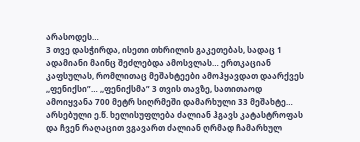არასოდეს…
3 თვე დასჭირდა, ისეთი თხრილის გაკეთებას, სადაც 1 ადამიანი მაინც შეძლებდა ამოსვლას… ერთკაციან კაფსულას, რომლითაც მეშახტეები ამოჰყავდათ დაარქვეს ,,ფენიქსი”… ,,ფენიქსმა” 3 თვის თავზე, სათითაოდ ამოიყვანა 700 მეტრ სიღრმეში დამარხული 33 მეშახტე…
არსებული ე.წ. ხელისუფლება ძალიან ჰგავს კატასტროფას და ჩვენ რაღაცით ვგავართ ძალიან ღრმად ჩამარხულ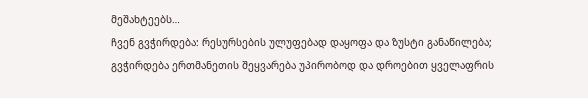მეშახტეებს…
ჩვენ გვჭირდება: რესურსების ულუფებად დაყოფა და ზუსტი განაწილება; გვჭირდება ერთმანეთის შეყვარება უპირობოდ და დროებით ყველაფრის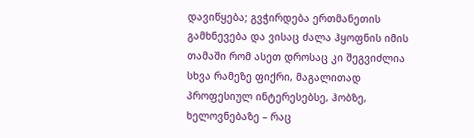დავიწყება; გვჭირდება ერთმანეთის გამხნევება და ვისაც ძალა ჰყოფნის იმის თამაში რომ ასეთ დროსაც კი შეგვიძლია სხვა რამეზე ფიქრი, მაგალითად პროფესიულ ინტერესებსე, ჰობზე, ხელოვნებაზე – რაც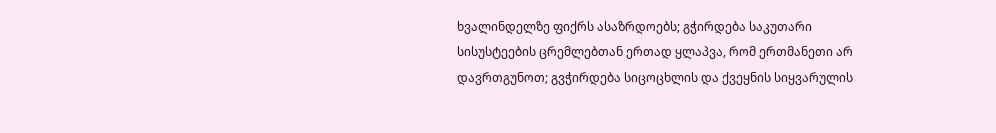ხვალინდელზე ფიქრს ასაზრდოებს; გჭირდება საკუთარი სისუსტეების ცრემლებთან ერთად ყლაპვა, რომ ერთმანეთი არ დავრთგუნოთ; გვჭირდება სიცოცხლის და ქვეყნის სიყვარულის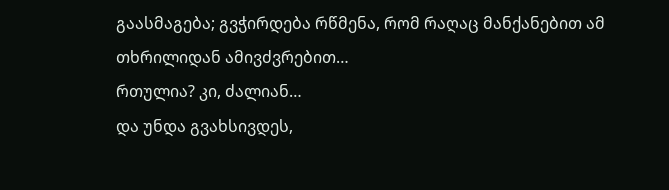გაასმაგება; გვჭირდება რწმენა, რომ რაღაც მანქანებით ამ თხრილიდან ამივძვრებით…
რთულია? კი, ძალიან…
და უნდა გვახსივდეს,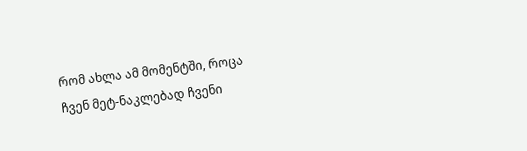რომ ახლა ამ მომენტში, როცა ჩვენ მეტ-ნაკლებად ჩვენი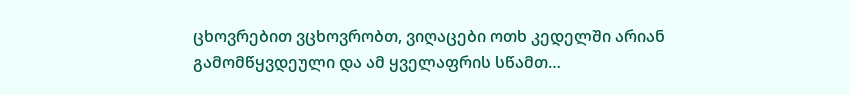ცხოვრებით ვცხოვრობთ, ვიღაცები ოთხ კედელში არიან გამომწყვდეული და ამ ყველაფრის სწამთ…